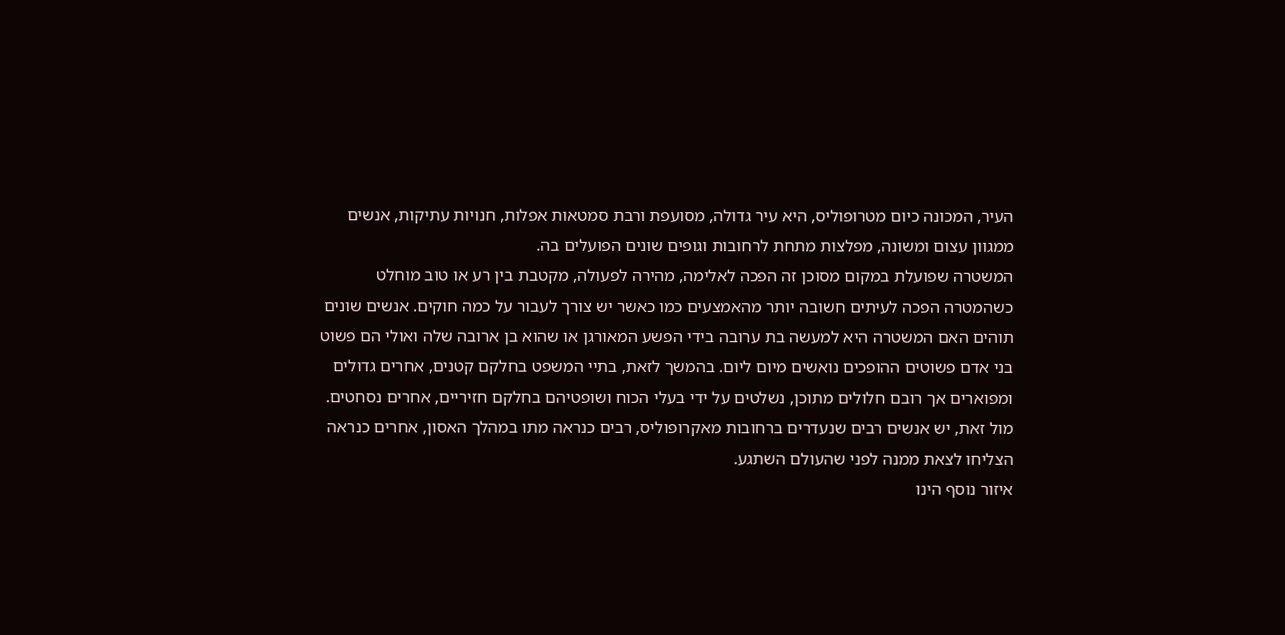העיר, המכונה כיום מטרופוליס, היא עיר גדולה, מסועפת ורבת סמטאות אפלות, חנויות עתיקות, אנשים ממגוון עצום ומשונה, מפלצות מתחת לרחובות וגופים שונים הפועלים בה.
המשטרה שפועלת במקום מסוכן זה הפכה לאלימה, מהירה לפעולה, מקטבת בין רע או טוב מוחלט כשהמטרה הפכה לעיתים חשובה יותר מהאמצעים כמו כאשר יש צורך לעבור על כמה חוקים. אנשים שונים תוהים האם המשטרה היא למעשה בת ערובה בידי הפשע המאורגן או שהוא בן ארובה שלה ואולי הם פשוט בני אדם פשוטים ההופכים נואשים מיום ליום. בהמשך לזאת, בתיי המשפט בחלקם קטנים, אחרים גדולים ומפוארים אך רובם חלולים מתוכן, נשלטים על ידי בעלי הכוח ושופטיהם בחלקם חזיריים, אחרים נסחטים.
מול זאת, יש אנשים רבים שנעדרים ברחובות מאקרופוליס, רבים כנראה מתו במהלך האסון, אחרים כנראה הצליחו לצאת ממנה לפני שהעולם השתגע.
איזור נוסף הינו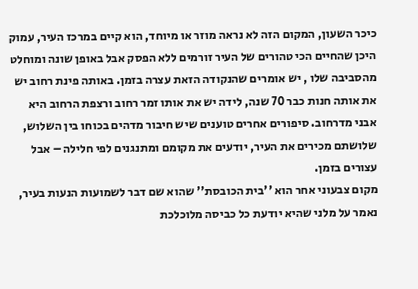כיכר השעון, המקום הזה לא נראה מוזר או מיוחד, הוא קיים במרכז העיר, עמוק היכן שהחיים הכי טהורים של העיר זורמים ללא הפסק אבל באופן שונה ומוחלט מהסביבה שלו , יש אומרים שהנקודה הזאת עצרה בזמן. באותה פינת רחוב יש את אותה חנות כבר 70 שנה, לידה יש את אותו זמר רחוב ורצפת הרחוב היא אבני מדרחוב. סיפורים אחרים טוענים שיש חיבור מדהים בכוחו בין השלוש, שלושתם מכירים את העיר, יודעים את מקומם ומתנגנים לפי חלילה – אבל עצורים בזמן.
מקום צבעוני אחר הוא ''בית הכובסת'' שהוא שם דבר לשמועות הנעות בעיר, נאמר על מלני שהיא יודעת כל כביסה מלוכלכת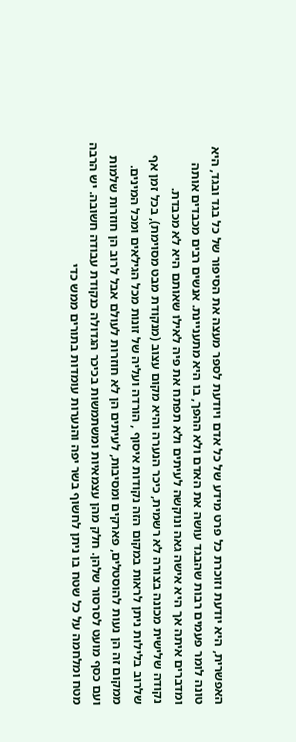האפשרית, היא יודעת וזוכרת כל פרט מידע של כל אדם ויודעת לספר מעצה את הסיפור של כל בגד ובגד, היא טונה לומר פעמים רבות שהבגד עושה את האדם ולא ההפך, בו היא מתעניינת. אנשים רבים מכבדים אותה ומדברים איתה אך היא אישה גאה ונוקשה לעיתים ולא תפתח את פיה לאילו שאותם היא לא מכבדת.
נקודה שלישית מכונה בצורה לא רשמית, כיכר הנערה והיא מקום עצוב (מנקודת מבט מסוימת), בכל זמן אף שלרוב בלילות ניתן לראות במקום הזה נקודות איסוף , הורדה ועליה של זונות מכל הגילאים ומכל המינים. ממקום זה הן נעות להוסטלים, פארקים ומסיבות, לעיתים הן לא חוזרות לעולם אבל לרוב הן חוזרות שלמות ועם כסף מועט לסרסור שלהן. חלק מהן עצמאיות ומשתמשות בכיכר הגדולה כנקודת עבודה חשובה. יש הרבה מטח ומלחמה על כל שטח בו ניתן לחשוף בשר יפה והנערות עומדות בתורים ממש כדי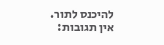להיכנס לתור.
אין תגובות: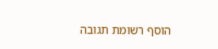הוסף רשומת תגובה